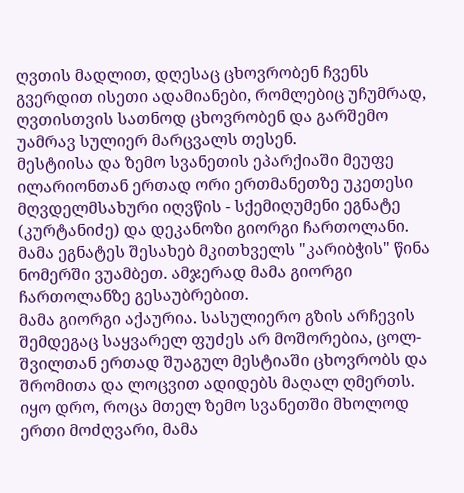ღვთის მადლით, დღესაც ცხოვრობენ ჩვენს გვერდით ისეთი ადამიანები, რომლებიც უჩუმრად, ღვთისთვის სათნოდ ცხოვრობენ და გარშემო უამრავ სულიერ მარცვალს თესენ.
მესტიისა და ზემო სვანეთის ეპარქიაში მეუფე ილარიონთან ერთად ორი ერთმანეთზე უკეთესი მღვდელმსახური იღვწის - სქემიღუმენი ეგნატე (კურტანიძე) და დეკანოზი გიორგი ჩართოლანი. მამა ეგნატეს შესახებ მკითხველს "კარიბჭის" წინა ნომერში ვუამბეთ. ამჯერად მამა გიორგი ჩართოლანზე გესაუბრებით.
მამა გიორგი აქაურია. სასულიერო გზის არჩევის შემდეგაც საყვარელ ფუძეს არ მოშორებია, ცოლ-შვილთან ერთად შუაგულ მესტიაში ცხოვრობს და შრომითა და ლოცვით ადიდებს მაღალ ღმერთს. იყო დრო, როცა მთელ ზემო სვანეთში მხოლოდ ერთი მოძღვარი, მამა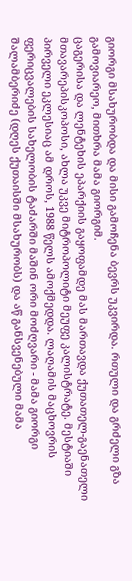გიორგი მსახურობდა და მისი გამოჩენა ბევრს უკვირდა. რთული და გრძელი გზა გამოვიარეო, მითხრა მამა გიორგიმ.
ცაგერისა და ლენტეხის ეპარქიის გაყოფამდე მას მართავდა ქუთათელ-გაენათელი მთავარეპისკოპოსი, ახლა უკვე მიტროპოლიტი მეუფე კალისტრატე. მესტიაში პირველი ეკლესიაც ამ დროს, 1988 წელს ამოქმედდა. ლაღამის მაცხოვრის ფერიცვალების სახელობის ტაძარში მაშინ ორი მოძღვარი - მამა გიორგი შალამბერიძე (დღეს ქუთაისში მსახურობს) და აწ განსვენებული მამა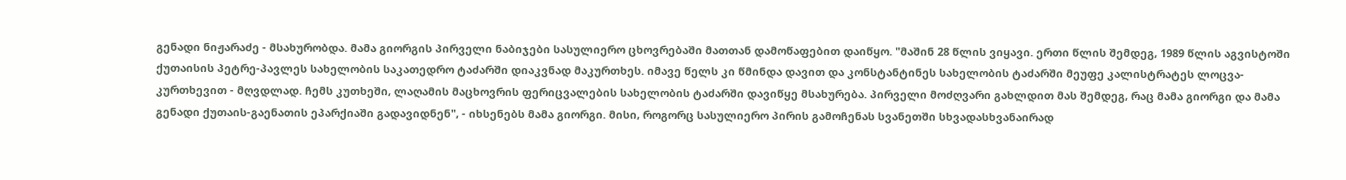გენადი ნიჟარაძე - მსახურობდა. მამა გიორგის პირველი ნაბიჯები სასულიერო ცხოვრებაში მათთან დამოწაფებით დაიწყო. "მაშინ 28 წლის ვიყავი. ერთი წლის შემდეგ, 1989 წლის აგვისტოში ქუთაისის პეტრე-პავლეს სახელობის საკათედრო ტაძარში დიაკვნად მაკურთხეს. იმავე წელს კი წმინდა დავით და კონსტანტინეს სახელობის ტაძარში მეუფე კალისტრატეს ლოცვა-კურთხევით - მღვდლად. ჩემს კუთხეში, ლაღამის მაცხოვრის ფერიცვალების სახელობის ტაძარში დავიწყე მსახურება. პირველი მოძღვარი გახლდით მას შემდეგ, რაც მამა გიორგი და მამა გენადი ქუთაის-გაენათის ეპარქიაში გადავიდნენ", - იხსენებს მამა გიორგი. მისი, როგორც სასულიერო პირის გამოჩენას სვანეთში სხვადასხვანაირად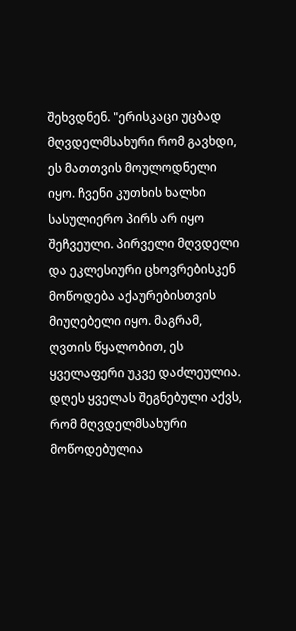შეხვდნენ. "ერისკაცი უცბად მღვდელმსახური რომ გავხდი, ეს მათთვის მოულოდნელი იყო. ჩვენი კუთხის ხალხი სასულიერო პირს არ იყო შეჩვეული. პირველი მღვდელი და ეკლესიური ცხოვრებისკენ მოწოდება აქაურებისთვის მიუღებელი იყო. მაგრამ, ღვთის წყალობით, ეს ყველაფერი უკვე დაძლეულია. დღეს ყველას შეგნებული აქვს, რომ მღვდელმსახური მოწოდებულია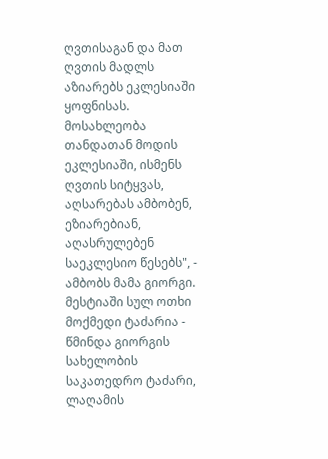ღვთისაგან და მათ ღვთის მადლს აზიარებს ეკლესიაში ყოფნისას. მოსახლეობა თანდათან მოდის ეკლესიაში, ისმენს ღვთის სიტყვას, აღსარებას ამბობენ, ეზიარებიან, აღასრულებენ საეკლესიო წესებს", - ამბობს მამა გიორგი.
მესტიაში სულ ოთხი მოქმედი ტაძარია - წმინდა გიორგის სახელობის საკათედრო ტაძარი, ლაღამის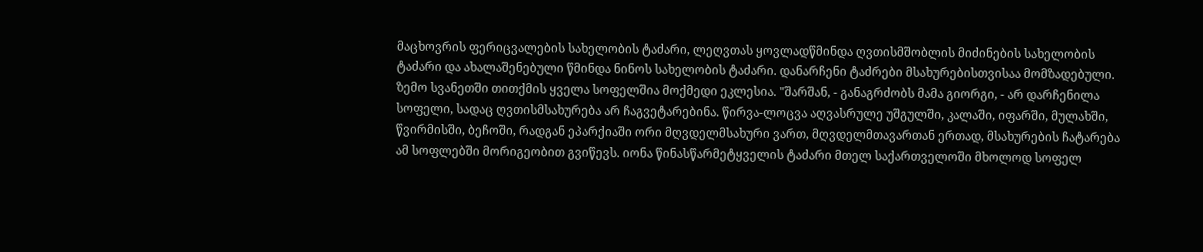მაცხოვრის ფერიცვალების სახელობის ტაძარი, ლეღვთას ყოვლადწმინდა ღვთისმშობლის მიძინების სახელობის ტაძარი და ახალაშენებული წმინდა ნინოს სახელობის ტაძარი. დანარჩენი ტაძრები მსახურებისთვისაა მომზადებული. ზემო სვანეთში თითქმის ყველა სოფელშია მოქმედი ეკლესია. "შარშან, - განაგრძობს მამა გიორგი, - არ დარჩენილა სოფელი, სადაც ღვთისმსახურება არ ჩაგვეტარებინა. წირვა-ლოცვა აღვასრულე უშგულში, კალაში, იფარში, მულახში, წვირმისში, ბეჩოში, რადგან ეპარქიაში ორი მღვდელმსახური ვართ, მღვდელმთავართან ერთად, მსახურების ჩატარება ამ სოფლებში მორიგეობით გვიწევს. იონა წინასწარმეტყველის ტაძარი მთელ საქართველოში მხოლოდ სოფელ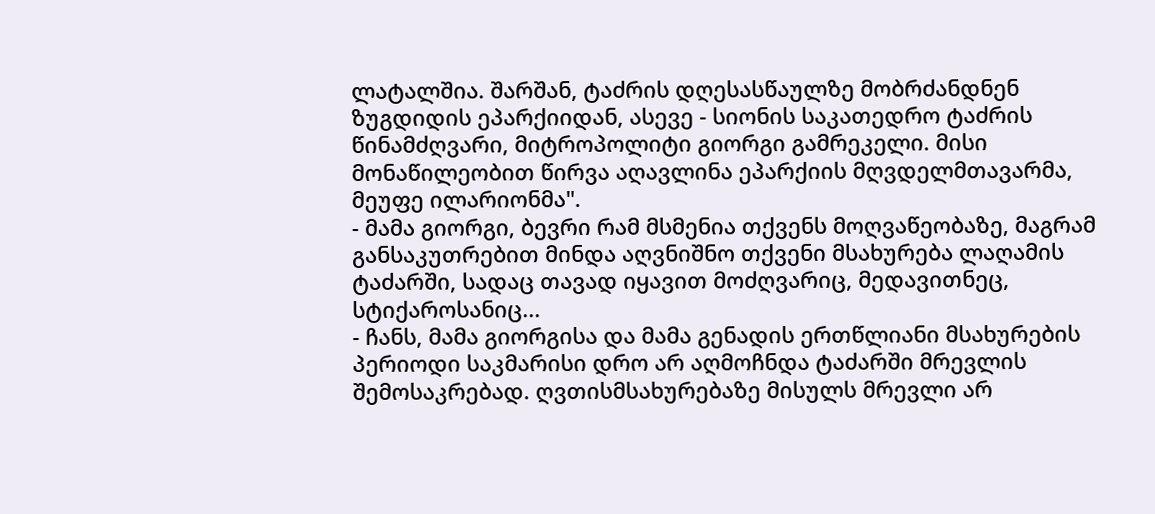ლატალშია. შარშან, ტაძრის დღესასწაულზე მობრძანდნენ ზუგდიდის ეპარქიიდან, ასევე - სიონის საკათედრო ტაძრის წინამძღვარი, მიტროპოლიტი გიორგი გამრეკელი. მისი მონაწილეობით წირვა აღავლინა ეპარქიის მღვდელმთავარმა, მეუფე ილარიონმა".
- მამა გიორგი, ბევრი რამ მსმენია თქვენს მოღვაწეობაზე, მაგრამ განსაკუთრებით მინდა აღვნიშნო თქვენი მსახურება ლაღამის ტაძარში, სადაც თავად იყავით მოძღვარიც, მედავითნეც, სტიქაროსანიც...
- ჩანს, მამა გიორგისა და მამა გენადის ერთწლიანი მსახურების პერიოდი საკმარისი დრო არ აღმოჩნდა ტაძარში მრევლის შემოსაკრებად. ღვთისმსახურებაზე მისულს მრევლი არ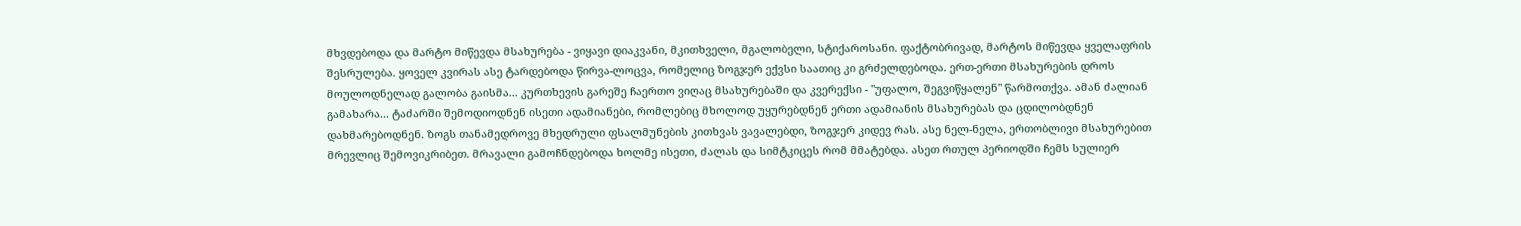მხვდებოდა და მარტო მიწევდა მსახურება - ვიყავი დიაკვანი, მკითხველი, მგალობელი, სტიქაროსანი. ფაქტობრივად, მარტოს მიწევდა ყველაფრის შესრულება. ყოველ კვირას ასე ტარდებოდა წირვა-ლოცვა, რომელიც ზოგჯერ ექვსი საათიც კი გრძელდებოდა. ერთ-ერთი მსახურების დროს მოულოდნელად გალობა გაისმა... კურთხევის გარეშე ჩაერთო ვიღაც მსახურებაში და კვერექსი - "უფალო, შეგვიწყალენ" წარმოთქვა. ამან ძალიან გამახარა... ტაძარში შემოდიოდნენ ისეთი ადამიანები, რომლებიც მხოლოდ უყურებდნენ ერთი ადამიანის მსახურებას და ცდილობდნენ დახმარებოდნენ. ზოგს თანამედროვე მხედრული ფსალმუნების კითხვას ვავალებდი, ზოგჯერ კიდევ რას. ასე ნელ-ნელა, ერთობლივი მსახურებით მრევლიც შემოვიკრიბეთ. მრავალი გამოჩნდებოდა ხოლმე ისეთი, ძალას და სიმტკიცეს რომ მმატებდა. ასეთ რთულ პერიოდში ჩემს სულიერ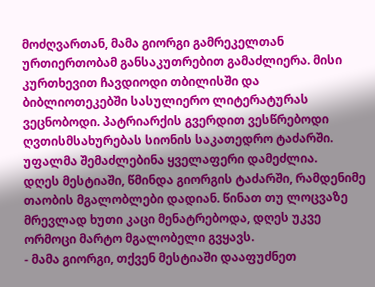მოძღვართან, მამა გიორგი გამრეკელთან ურთიერთობამ განსაკუთრებით გამაძლიერა. მისი კურთხევით ჩავდიოდი თბილისში და ბიბლიოთეკებში სასულიერო ლიტერატურას ვეცნობოდი. პატრიარქის გვერდით ვესწრებოდი ღვთისმსახურებას სიონის საკათედრო ტაძარში. უფალმა შემაძლებინა ყველაფერი დამეძლია.
დღეს მესტიაში, წმინდა გიორგის ტაძარში, რამდენიმე თაობის მგალობლები დადიან. წინათ თუ ლოცვაზე მრევლად ხუთი კაცი მენატრებოდა, დღეს უკვე ორმოცი მარტო მგალობელი გვყავს.
- მამა გიორგი, თქვენ მესტიაში დააფუძნეთ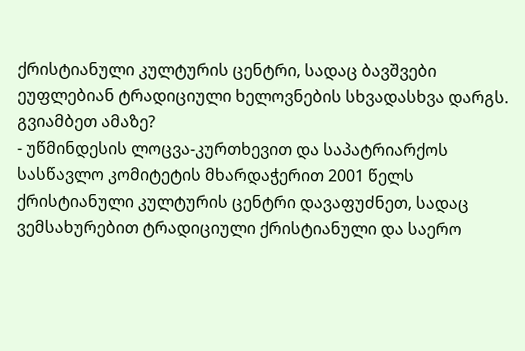ქრისტიანული კულტურის ცენტრი, სადაც ბავშვები ეუფლებიან ტრადიციული ხელოვნების სხვადასხვა დარგს. გვიამბეთ ამაზე?
- უწმინდესის ლოცვა-კურთხევით და საპატრიარქოს სასწავლო კომიტეტის მხარდაჭერით 2001 წელს ქრისტიანული კულტურის ცენტრი დავაფუძნეთ, სადაც ვემსახურებით ტრადიციული ქრისტიანული და საერო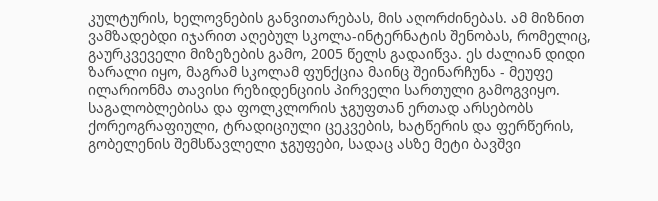კულტურის, ხელოვნების განვითარებას, მის აღორძინებას. ამ მიზნით ვამზადებდი იჯარით აღებულ სკოლა-ინტერნატის შენობას, რომელიც, გაურკვეველი მიზეზების გამო, 2005 წელს გადაიწვა. ეს ძალიან დიდი ზარალი იყო, მაგრამ სკოლამ ფუნქცია მაინც შეინარჩუნა - მეუფე ილარიონმა თავისი რეზიდენციის პირველი სართული გამოგვიყო. საგალობლებისა და ფოლკლორის ჯგუფთან ერთად არსებობს ქორეოგრაფიული, ტრადიციული ცეკვების, ხატწერის და ფერწერის, გობელენის შემსწავლელი ჯგუფები, სადაც ასზე მეტი ბავშვი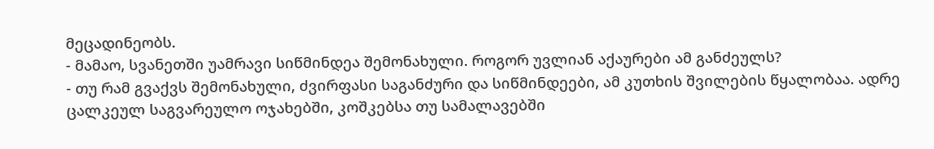მეცადინეობს.
- მამაო, სვანეთში უამრავი სიწმინდეა შემონახული. როგორ უვლიან აქაურები ამ განძეულს?
- თუ რამ გვაქვს შემონახული, ძვირფასი საგანძური და სიწმინდეები, ამ კუთხის შვილების წყალობაა. ადრე ცალკეულ საგვარეულო ოჯახებში, კოშკებსა თუ სამალავებში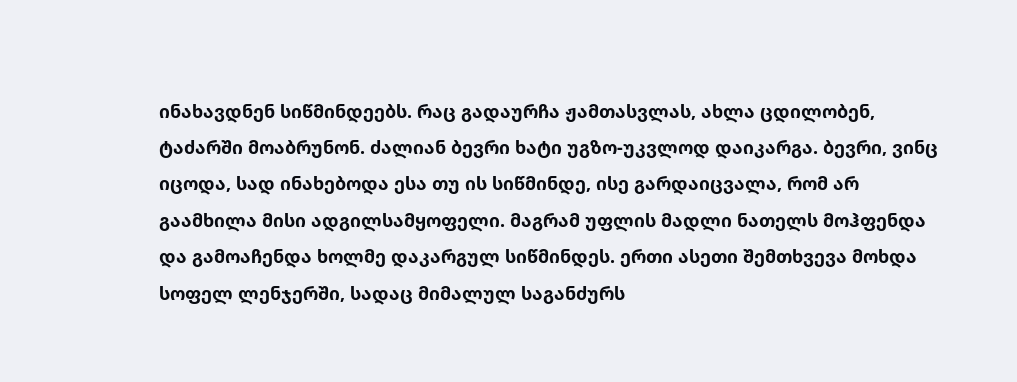ინახავდნენ სიწმინდეებს. რაც გადაურჩა ჟამთასვლას, ახლა ცდილობენ, ტაძარში მოაბრუნონ. ძალიან ბევრი ხატი უგზო-უკვლოდ დაიკარგა. ბევრი, ვინც იცოდა, სად ინახებოდა ესა თუ ის სიწმინდე, ისე გარდაიცვალა, რომ არ გაამხილა მისი ადგილსამყოფელი. მაგრამ უფლის მადლი ნათელს მოჰფენდა და გამოაჩენდა ხოლმე დაკარგულ სიწმინდეს. ერთი ასეთი შემთხვევა მოხდა სოფელ ლენჯერში, სადაც მიმალულ საგანძურს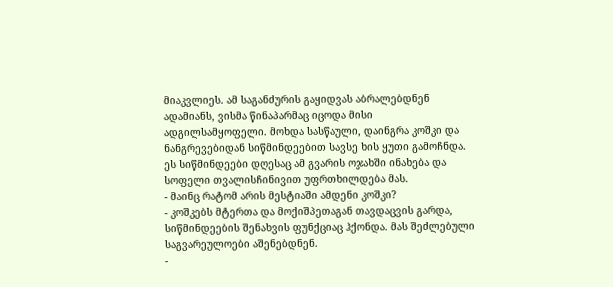მიაკვლიეს. ამ საგანძურის გაყიდვას აბრალებდნენ ადამიანს, ვისმა წინაპარმაც იცოდა მისი ადგილსამყოფელი. მოხდა სასწაული, დაინგრა კოშკი და ნანგრევებიდან სიწმინდეებით სავსე ხის ყუთი გამოჩნდა. ეს სიწმინდეები დღესაც ამ გვარის ოჯახში ინახება და სოფელი თვალისჩინივით უფრთხილდება მას.
- მაინც რატომ არის მესტიაში ამდენი კოშკი?
- კოშკებს მტერთა და მოქიშპეთაგან თავდაცვის გარდა, სიწმინდეების შენახვის ფუნქციაც ჰქონდა. მას შეძლებული საგვარეულოები აშენებდნენ.
-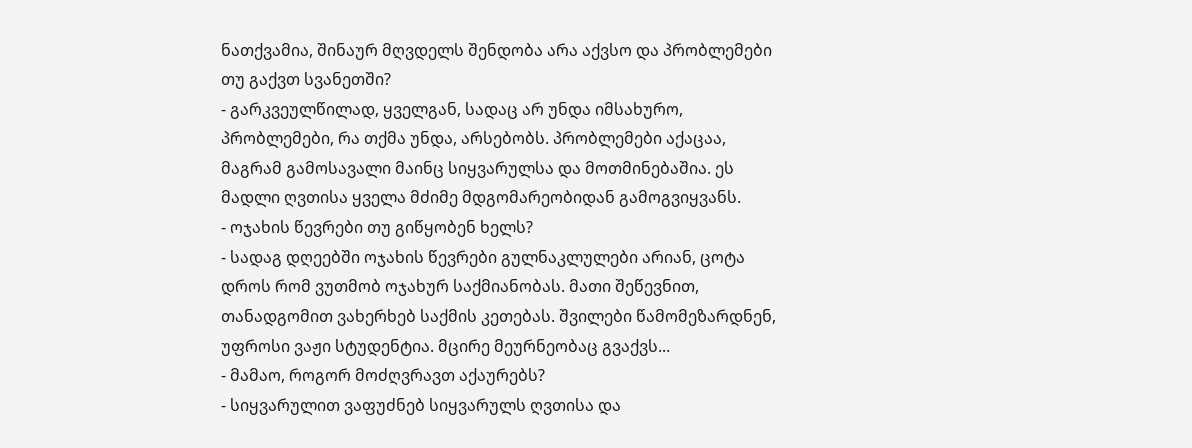ნათქვამია, შინაურ მღვდელს შენდობა არა აქვსო და პრობლემები თუ გაქვთ სვანეთში?
- გარკვეულწილად, ყველგან, სადაც არ უნდა იმსახურო, პრობლემები, რა თქმა უნდა, არსებობს. პრობლემები აქაცაა, მაგრამ გამოსავალი მაინც სიყვარულსა და მოთმინებაშია. ეს მადლი ღვთისა ყველა მძიმე მდგომარეობიდან გამოგვიყვანს.
- ოჯახის წევრები თუ გიწყობენ ხელს?
- სადაგ დღეებში ოჯახის წევრები გულნაკლულები არიან, ცოტა დროს რომ ვუთმობ ოჯახურ საქმიანობას. მათი შეწევნით, თანადგომით ვახერხებ საქმის კეთებას. შვილები წამომეზარდნენ, უფროსი ვაჟი სტუდენტია. მცირე მეურნეობაც გვაქვს...
- მამაო, როგორ მოძღვრავთ აქაურებს?
- სიყვარულით ვაფუძნებ სიყვარულს ღვთისა და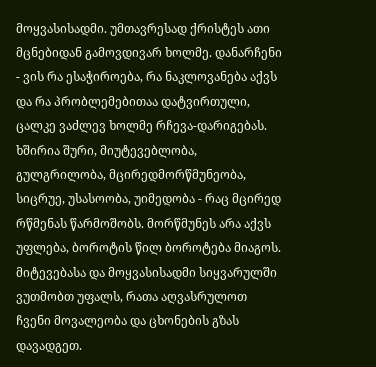მოყვასისადმი. უმთავრესად ქრისტეს ათი მცნებიდან გამოვდივარ ხოლმე. დანარჩენი - ვის რა ესაჭიროება, რა ნაკლოვანება აქვს და რა პრობლემებითაა დატვირთული, ცალკე ვაძლევ ხოლმე რჩევა-დარიგებას. ხშირია შური, მიუტევებლობა, გულგრილობა, მცირედმორწმუნეობა, სიცრუე, უსასოობა, უიმედობა - რაც მცირედ რწმენას წარმოშობს. მორწმუნეს არა აქვს უფლება, ბოროტის წილ ბოროტება მიაგოს. მიტევებასა და მოყვასისადმი სიყვარულში ვუთმობთ უფალს, რათა აღვასრულოთ ჩვენი მოვალეობა და ცხონების გზას დავადგეთ.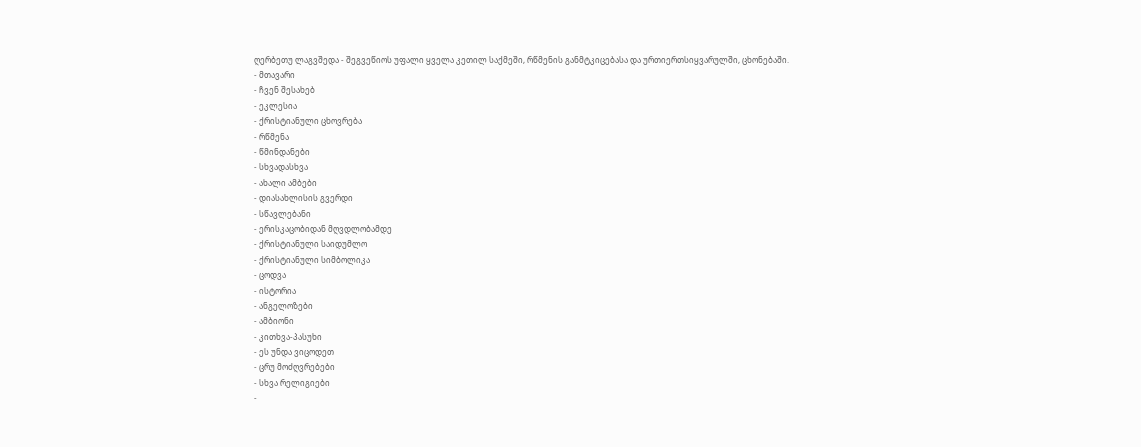ღერბეთუ ლაგვშედა - შეგვეწიოს უფალი ყველა კეთილ საქმეში, რწმენის განმტკიცებასა და ურთიერთსიყვარულში, ცხონებაში.
- მთავარი
- ჩვენ შესახებ
- ეკლესია
- ქრისტიანული ცხოვრება
- რწმენა
- წმინდანები
- სხვადასხვა
- ახალი ამბები
- დიასახლისის გვერდი
- სწავლებანი
- ერისკაცობიდან მღვდლობამდე
- ქრისტიანული საიდუმლო
- ქრისტიანული სიმბოლიკა
- ცოდვა
- ისტორია
- ანგელოზები
- ამბიონი
- კითხვა-პასუხი
- ეს უნდა ვიცოდეთ
- ცრუ მოძღვრებები
- სხვა რელიგიები
-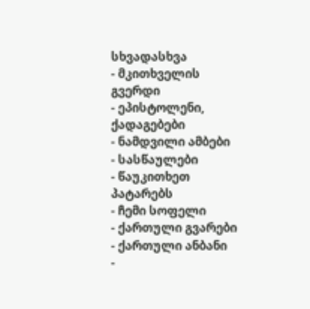სხვადასხვა
- მკითხველის გვერდი
- ეპისტოლენი, ქადაგებები
- ნამდვილი ამბები
- სასწაულები
- წაუკითხეთ პატარებს
- ჩემი სოფელი
- ქართული გვარები
- ქართული ანბანი
-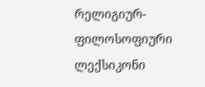რელიგიურ-ფილოსოფიური ლექსიკონი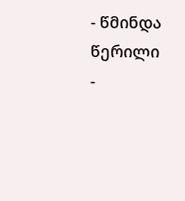- წმინდა წერილი
-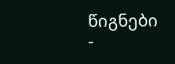წიგნები
-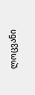ლოცვანი